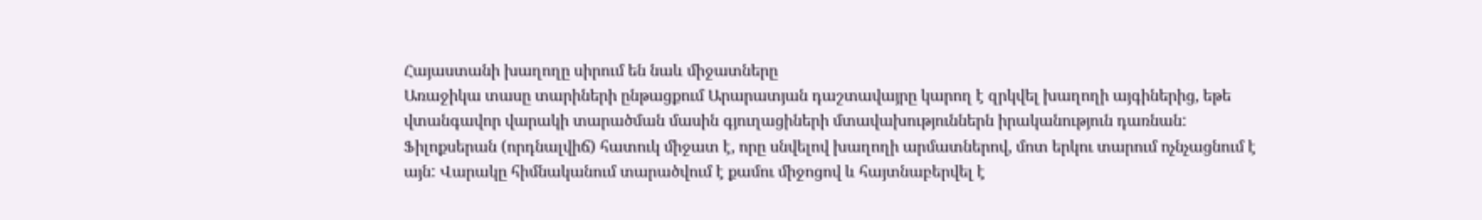Հայաստանի խաղողը սիրում են նաև միջատները
Առաջիկա տասը տարիների ընթացքում Արարատյան դաշտավայրը կարող է զրկվել խաղողի այգիներից, եթե վտանգավոր վարակի տարածման մասին գյուղացիների մտավախություններն իրականություն դառնան:
Ֆիլոքսերան (որդնալվիճ) հատուկ միջատ է, որը սնվելով խաղողի արմատներով, մոտ երկու տարում ոչնչացնում է այն: Վարակը հիմնականում տարածվում է քամու միջոցով և հայտնաբերվել է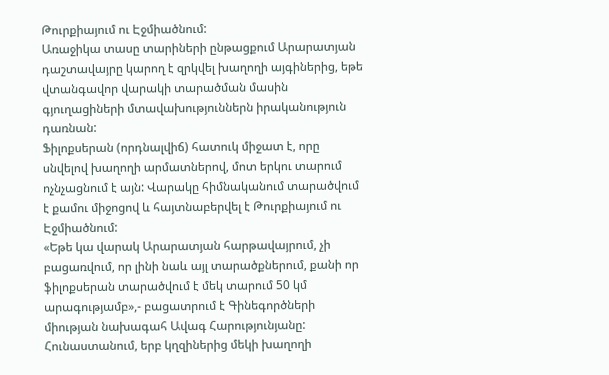Թուրքիայում ու Էջմիածնում:
Առաջիկա տասը տարիների ընթացքում Արարատյան դաշտավայրը կարող է զրկվել խաղողի այգիներից, եթե վտանգավոր վարակի տարածման մասին գյուղացիների մտավախություններն իրականություն դառնան:
Ֆիլոքսերան (որդնալվիճ) հատուկ միջատ է, որը սնվելով խաղողի արմատներով, մոտ երկու տարում ոչնչացնում է այն: Վարակը հիմնականում տարածվում է քամու միջոցով և հայտնաբերվել է Թուրքիայում ու Էջմիածնում:
«Եթե կա վարակ Արարատյան հարթավայրում, չի բացառվում, որ լինի նաև այլ տարածքներում, քանի որ ֆիլոքսերան տարածվում է մեկ տարում 50 կմ արագությամբ»,- բացատրում է Գինեգործների միության նախագահ Ավագ Հարությունյանը:
Հունաստանում, երբ կղզիներից մեկի խաղողի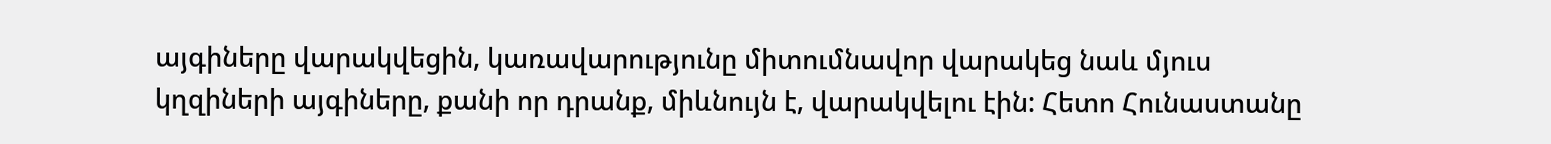այգիները վարակվեցին, կառավարությունը միտումնավոր վարակեց նաև մյուս կղզիների այգիները, քանի որ դրանք, միևնույն է, վարակվելու էին: Հետո Հունաստանը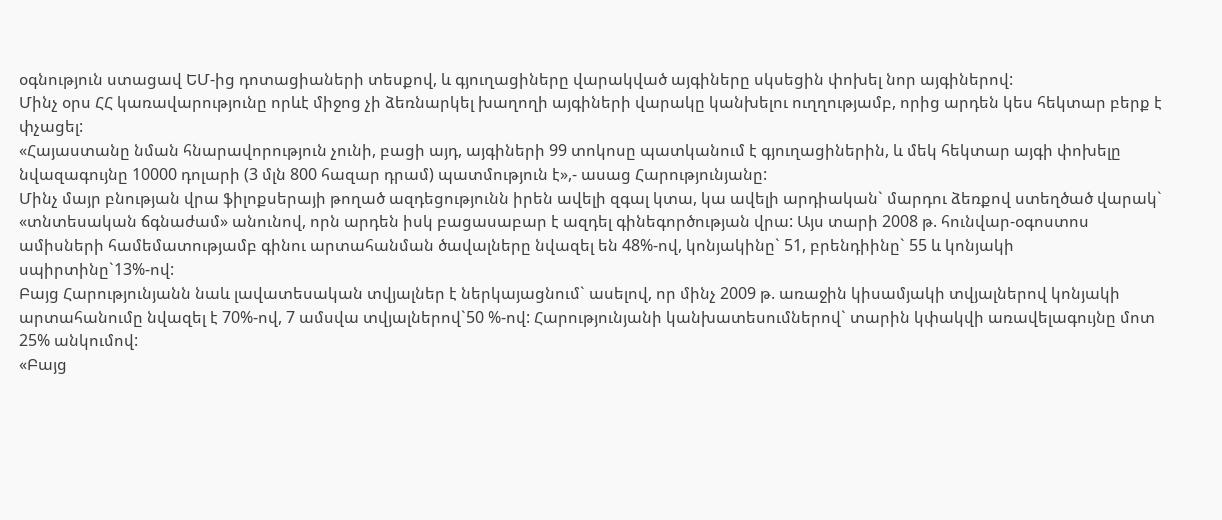օգնություն ստացավ ԵՄ-ից դոտացիաների տեսքով, և գյուղացիները վարակված այգիները սկսեցին փոխել նոր այգիներով:
Մինչ օրս ՀՀ կառավարությունը որևէ միջոց չի ձեռնարկել խաղողի այգիների վարակը կանխելու ուղղությամբ, որից արդեն կես հեկտար բերք է փչացել:
«Հայաստանը նման հնարավորություն չունի, բացի այդ, այգիների 99 տոկոսը պատկանում է գյուղացիներին, և մեկ հեկտար այգի փոխելը նվազագույնը 10000 դոլարի (3 մլն 800 հազար դրամ) պատմություն է»,- ասաց Հարությունյանը:
Մինչ մայր բնության վրա ֆիլոքսերայի թողած ազդեցությունն իրեն ավելի զգալ կտա, կա ավելի արդիական` մարդու ձեռքով ստեղծած վարակ` «տնտեսական ճգնաժամ» անունով, որն արդեն իսկ բացասաբար է ազդել գինեգործության վրա: Այս տարի 2008 թ. հունվար-օգոստոս ամիսների համեմատությամբ գինու արտահանման ծավալները նվազել են 48%-ով, կոնյակինը` 51, բրենդիինը` 55 և կոնյակի սպիրտինը`13%-ով:
Բայց Հարությունյանն նաև լավատեսական տվյալներ է ներկայացնում` ասելով, որ մինչ 2009 թ. առաջին կիսամյակի տվյալներով կոնյակի արտահանումը նվազել է 70%-ով, 7 ամսվա տվյալներով`50 %-ով: Հարությունյանի կանխատեսումներով` տարին կփակվի առավելագույնը մոտ 25% անկումով:
«Բայց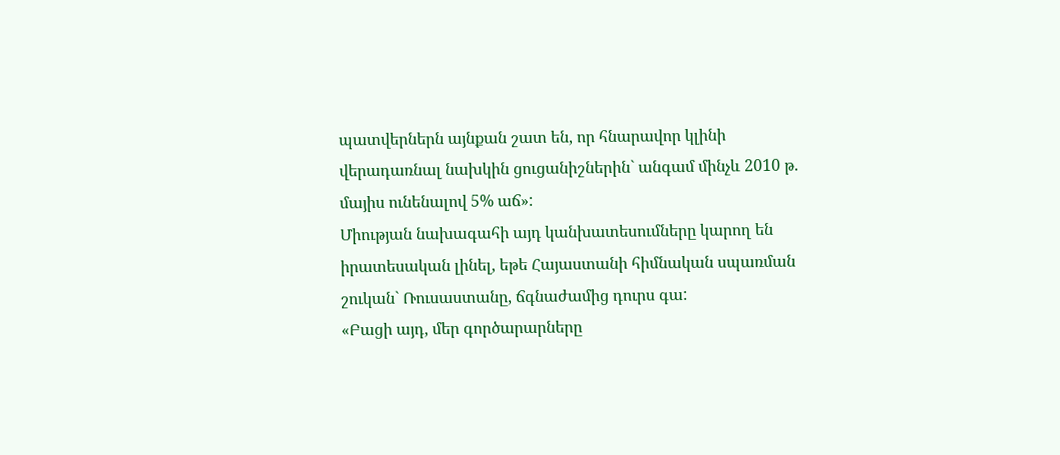պատվերներն այնքան շատ են, որ հնարավոր կլինի վերադառնալ նախկին ցուցանիշներին` անգամ մինչև 2010 թ. մայիս ունենալով 5% աճ»:
Միության նախագահի այդ կանխատեսումները կարող են իրատեսական լինել, եթե Հայաստանի հիմնական սպառման շուկան` Ռուսաստանը, ճգնաժամից դուրս գա:
«Բացի այդ, մեր գործարարները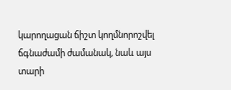կարողացան ճիշտ կողմնորոշվել ճգնաժամի ժամանակ, նաև այս տարի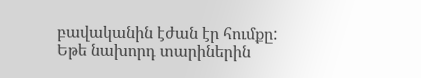բավականին էժան էր հումքը: Եթե նախորդ տարիներին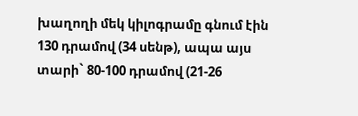խաղողի մեկ կիլոգրամը գնում էին 130 դրամով (34 սենթ), ապա այս տարի` 80-100 դրամով (21-26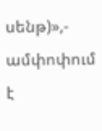սենթ)»,- ամփոփում է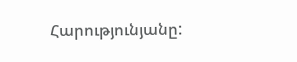Հարությունյանը: